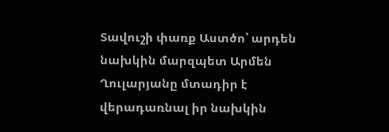Տավուշի փառք Աստծո՝ արդեն նախկին մարզպետ Արմեն Ղուլարյանը մտադիր է վերադառնալ իր նախկին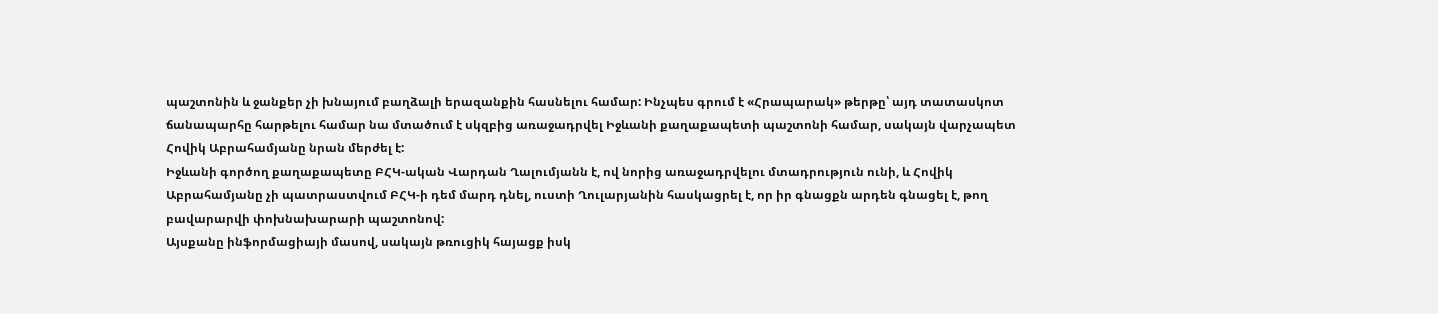պաշտոնին և ջանքեր չի խնայում բաղձալի երազանքին հասնելու համար: Ինչպես գրում է «Հրապարակ» թերթը՝ այդ տատասկոտ ճանապարհը հարթելու համար նա մտածում է սկզբից առաջադրվել Իջևանի քաղաքապետի պաշտոնի համար, սակայն վարչապետ Հովիկ Աբրահամյանը նրան մերժել է:
Իջևանի գործող քաղաքապետը ԲՀԿ-ական Վարդան Ղալումյանն է, ով նորից առաջադրվելու մտադրություն ունի, և Հովիկ Աբրահամյանը չի պատրաստվում ԲՀԿ-ի դեմ մարդ դնել, ուստի Ղուլարյանին հասկացրել է, որ իր գնացքն արդեն գնացել է, թող բավարարվի փոխնախարարի պաշտոնով:
Այսքանը ինֆորմացիայի մասով, սակայն թռուցիկ հայացք իսկ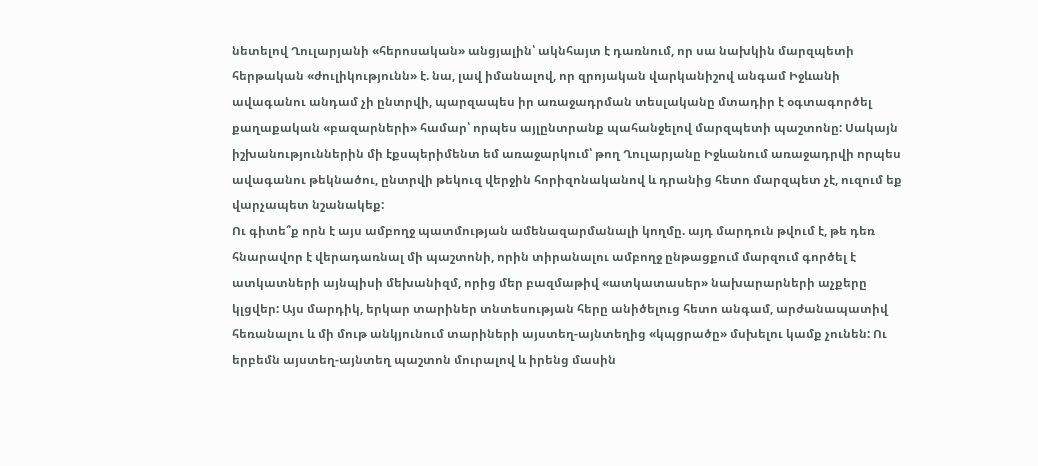նետելով Ղուլարյանի «հերոսական» անցյալին՝ ակնհայտ է դառնում, որ սա նախկին մարզպետի հերթական «ժուլիկությունն» է. նա, լավ իմանալով, որ զրոյական վարկանիշով անգամ Իջևանի ավագանու անդամ չի ընտրվի, պարզապես իր առաջադրման տեսլականը մտադիր է օգտագործել քաղաքական «բազարների» համար՝ որպես այլընտրանք պահանջելով մարզպետի պաշտոնը: Սակայն իշխանություններին մի էքսպերիմենտ եմ առաջարկում՝ թող Ղուլարյանը Իջևանում առաջադրվի որպես ավագանու թեկնածու, ընտրվի թեկուզ վերջին հորիզոնականով և դրանից հետո մարզպետ չէ, ուզում եք վարչապետ նշանակեք:
Ու գիտե՞ք որն է այս ամբողջ պատմության ամենազարմանալի կողմը. այդ մարդուն թվում է, թե դեռ հնարավոր է վերադառնալ մի պաշտոնի, որին տիրանալու ամբողջ ընթացքում մարզում գործել է ատկատների այնպիսի մեխանիզմ, որից մեր բազմաթիվ «ատկատասեր» նախարարների աչքերը կլցվեր: Այս մարդիկ, երկար տարիներ տնտեսության հերը անիծելուց հետո անգամ, արժանապատիվ հեռանալու և մի մութ անկյունում տարիների այստեղ-այնտեղից «կպցրածը» մսխելու կամք չունեն: Ու երբեմն այստեղ-այնտեղ պաշտոն մուրալով և իրենց մասին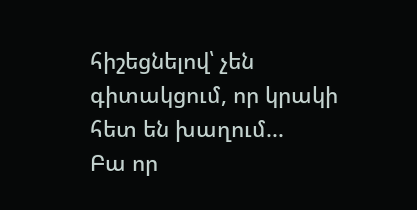հիշեցնելով՝ չեն գիտակցում, որ կրակի հետ են խաղում...
Բա որ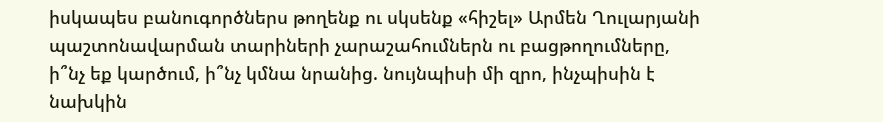իսկապես բանուգործներս թողենք ու սկսենք «հիշել» Արմեն Ղուլարյանի պաշտոնավարման տարիների չարաշահումներն ու բացթողումները, ի՞նչ եք կարծում, ի՞նչ կմնա նրանից. նույնպիսի մի զրո, ինչպիսին է նախկին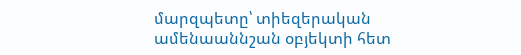մարզպետը՝ տիեզերական ամենաաննշան օբյեկտի հետ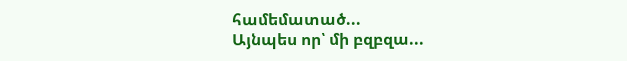համեմատած...
Այնպես որ՝ մի բզբզա...